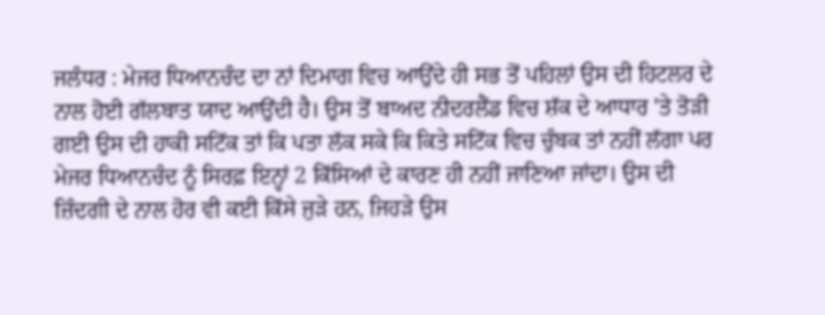ਜਲੰਧਰ : ਮੇਜਰ ਧਿਆਨਚੰਦ ਦਾ ਨਾਂ ਦਿਮਾਗ ਵਿਚ ਆਉਂਦੇ ਹੀ ਸਭ ਤੋਂ ਪਹਿਲਾਂ ਉਸ ਦੀ ਹਿਟਲਰ ਦੇ ਨਾਲ ਹੋਈ ਗੱਲਬਾਤ ਯਾਦ ਆਉਂਦੀ ਹੈ। ਉਸ ਤੋਂ ਬਾਅਦ ਨੀਦਰਲੈਂਡ ਵਿਚ ਸ਼ੱਕ ਦੇ ਆਧਾਰ 'ਤੇ ਤੋੜੀ ਗਈ ਉਸ ਦੀ ਹਾਕੀ ਸਟਿੱਕ ਤਾਂ ਕਿ ਪਤਾ ਲੱਕ ਸਕੇ ਕਿ ਕਿਤੇ ਸਟਿੱਕ ਵਿਚ ਚੁੰਬਕ ਤਾਂ ਨਹੀਂ ਲੱਗਾ ਪਰ ਮੇਜਰ ਧਿਆਨਚੰਦ ਨੂੰ ਸਿਰਫ਼ ਇਨ੍ਹਾਂ 2 ਕਿੱਸਿਆਂ ਦੇ ਕਾਰਣ ਹੀ ਨਹੀਂ ਜਾਣਿਆ ਜਾਂਦਾ। ਉਸ ਦੀ ਜ਼ਿੰਦਗੀ ਦੇ ਨਾਲ ਹੋਰ ਵੀ ਕਈ ਕਿੱਸੇ ਜੁੜੇ ਹਨ, ਜਿਹੜੇ ਉਸ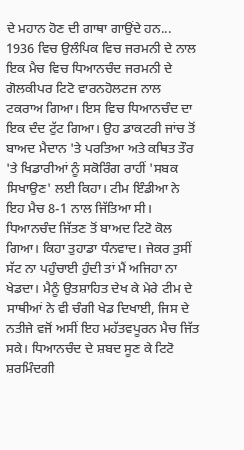ਦੇ ਮਹਾਨ ਹੋਣ ਦੀ ਗਾਥਾ ਗਾਉਂਦੇ ਹਨ...
1936 ਵਿਚ ਉਲੰਪਿਕ ਵਿਚ ਜਰਮਨੀ ਦੇ ਨਾਲ ਇਕ ਮੈਚ ਵਿਚ ਧਿਆਨਚੰਦ ਜਰਮਨੀ ਦੇ ਗੋਲਕੀਪਰ ਟਿਟੋ ਵਾਰਨਹੋਲਟਜ ਨਾਲ ਟਕਰਾਅ ਗਿਆ। ਇਸ ਵਿਚ ਧਿਆਨਚੰਦ ਦਾ ਇਕ ਦੰਦ ਟੁੱਟ ਗਿਆ। ਉਹ ਡਾਕਟਰੀ ਜਾਂਚ ਤੋਂ ਬਾਅਦ ਮੈਦਾਨ 'ਤੇ ਪਰਤਿਆ ਅਤੇ ਕਥਿਤ ਤੌਰ 'ਤੇ ਖਿਡਾਰੀਆਂ ਨੂੰ ਸਕੋਰਿੰਗ ਰਾਹੀਂ 'ਸਬਕ ਸਿਖਾਉਣ' ਲਈ ਕਿਹਾ। ਟੀਮ ਇੰਡੀਆ ਨੇ ਇਹ ਮੈਚ 8-1 ਨਾਲ ਜਿੱਤਿਆ ਸੀ। ਧਿਆਨਚੰਦ ਜਿੱਤਣ ਤੋਂ ਬਾਅਦ ਟਿਟੋ ਕੋਲ ਗਿਆ। ਕਿਹਾ ਤੁਹਾਡਾ ਧੰਨਵਾਦ। ਜੇਕਰ ਤੁਸੀਂ ਸੱਟ ਨਾ ਪਹੁੰਚਾਈ ਹੁੰਦੀ ਤਾਂ ਮੈਂ ਅਜਿਹਾ ਨਾ ਖੇਡਦਾ। ਮੈਨੂੰ ਉਤਸ਼ਾਹਿਤ ਦੇਖ ਕੇ ਮੇਰੇ ਟੀਮ ਦੇ ਸਾਥੀਆਂ ਨੇ ਵੀ ਚੰਗੀ ਖੇਡ ਦਿਖਾਈ, ਜਿਸ ਦੇ ਨਤੀਜੇ ਵਜੋਂ ਅਸੀਂ ਇਹ ਮਹੱਤਵਪੂਰਨ ਮੈਚ ਜਿੱਤ ਸਕੇ। ਧਿਆਨਚੰਦ ਦੇ ਸ਼ਬਦ ਸੂਣ ਕੇ ਟਿਟੋ ਸ਼ਰਮਿੰਦਗੀ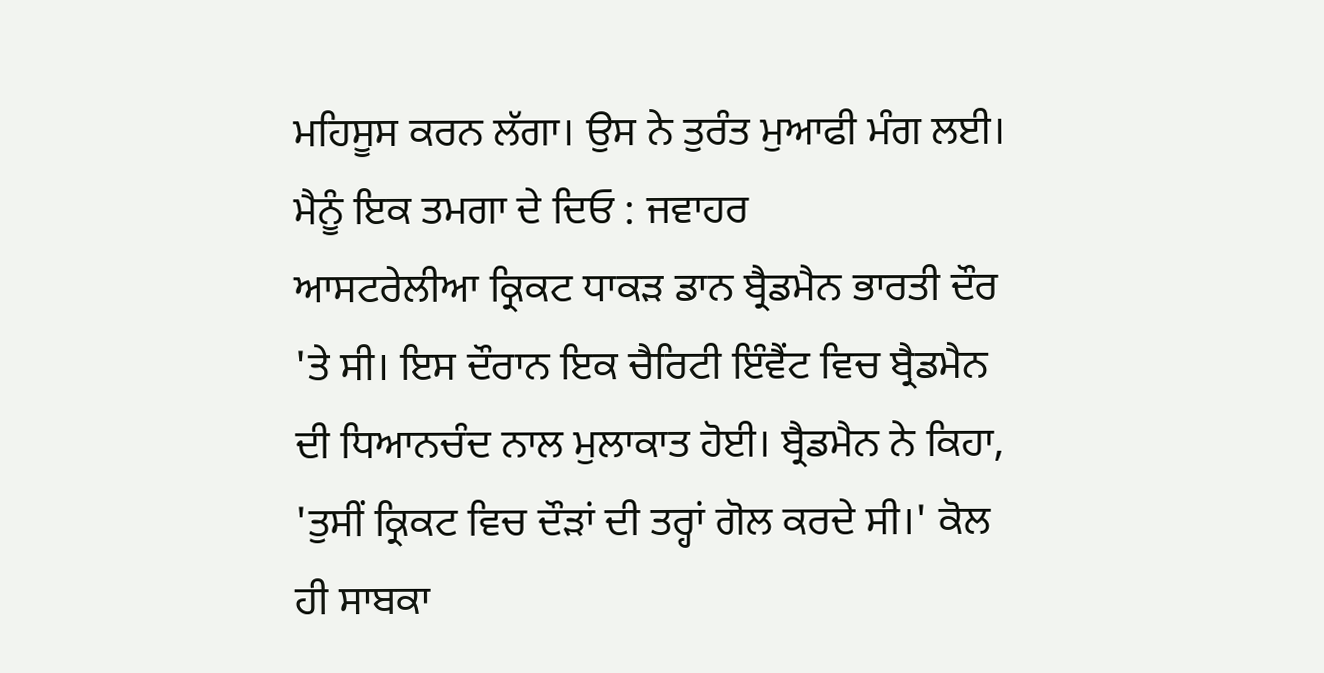ਮਹਿਸੂਸ ਕਰਨ ਲੱਗਾ। ਉਸ ਨੇ ਤੁਰੰਤ ਮੁਆਫੀ ਮੰਗ ਲਈ।
ਮੈਨੂੰ ਇਕ ਤਮਗਾ ਦੇ ਦਿਓ : ਜਵਾਹਰ
ਆਸਟਰੇਲੀਆ ਕ੍ਰਿਕਟ ਧਾਕੜ ਡਾਨ ਬ੍ਰੈਡਮੈਨ ਭਾਰਤੀ ਦੌਰ 'ਤੇ ਸੀ। ਇਸ ਦੌਰਾਨ ਇਕ ਚੈਰਿਟੀ ਇੰਵੈਂਟ ਵਿਚ ਬ੍ਰੈਡਮੈਨ ਦੀ ਧਿਆਨਚੰਦ ਨਾਲ ਮੁਲਾਕਾਤ ਹੋਈ। ਬ੍ਰੈਡਮੈਨ ਨੇ ਕਿਹਾ, 'ਤੁਸੀਂ ਕ੍ਰਿਕਟ ਵਿਚ ਦੌੜਾਂ ਦੀ ਤਰ੍ਹਾਂ ਗੋਲ ਕਰਦੇ ਸੀ।' ਕੋਲ ਹੀ ਸਾਬਕਾ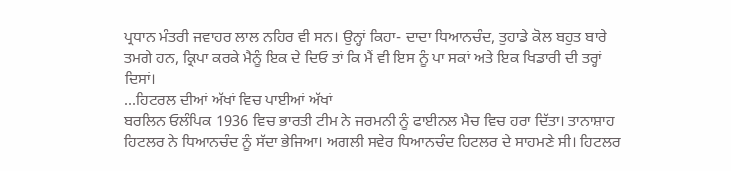ਪ੍ਰਧਾਨ ਮੰਤਰੀ ਜਵਾਹਰ ਲਾਲ ਨਹਿਰ ਵੀ ਸਨ। ਉਨ੍ਹਾਂ ਕਿਹਾ- ਦਾਦਾ ਧਿਆਨਚੰਦ, ਤੁਹਾਡੇ ਕੋਲ ਬਹੁਤ ਬਾਰੇ ਤਮਗੇ ਹਨ, ਕ੍ਰਿਪਾ ਕਰਕੇ ਮੈਨੂੰ ਇਕ ਦੇ ਦਿਓ ਤਾਂ ਕਿ ਮੈਂ ਵੀ ਇਸ ਨੂੰ ਪਾ ਸਕਾਂ ਅਤੇ ਇਕ ਖਿਡਾਰੀ ਦੀ ਤਰ੍ਹਾਂ ਦਿਸਾਂ।
...ਹਿਟਰਲ ਦੀਆਂ ਅੱਖਾਂ ਵਿਚ ਪਾਈਆਂ ਅੱਖਾਂ
ਬਰਲਿਨ ਓਲੰਪਿਕ 1936 ਵਿਚ ਭਾਰਤੀ ਟੀਮ ਨੇ ਜਰਮਨੀ ਨੂੰ ਫਾਈਨਲ ਮੈਚ ਵਿਚ ਹਰਾ ਦਿੱਤਾ। ਤਾਨਾਸ਼ਾਹ ਹਿਟਲਰ ਨੇ ਧਿਆਨਚੰਦ ਨੂੰ ਸੱਦਾ ਭੇਜਿਆ। ਅਗਲੀ ਸਵੇਰ ਧਿਆਨਚੰਦ ਹਿਟਲਰ ਦੇ ਸਾਹਮਣੇ ਸੀ। ਹਿਟਲਰ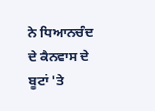ਨੇ ਧਿਆਨਚੰਦ ਦੇ ਕੈਨਵਾਸ ਦੇ ਬੂਟਾਂ 'ਤੇ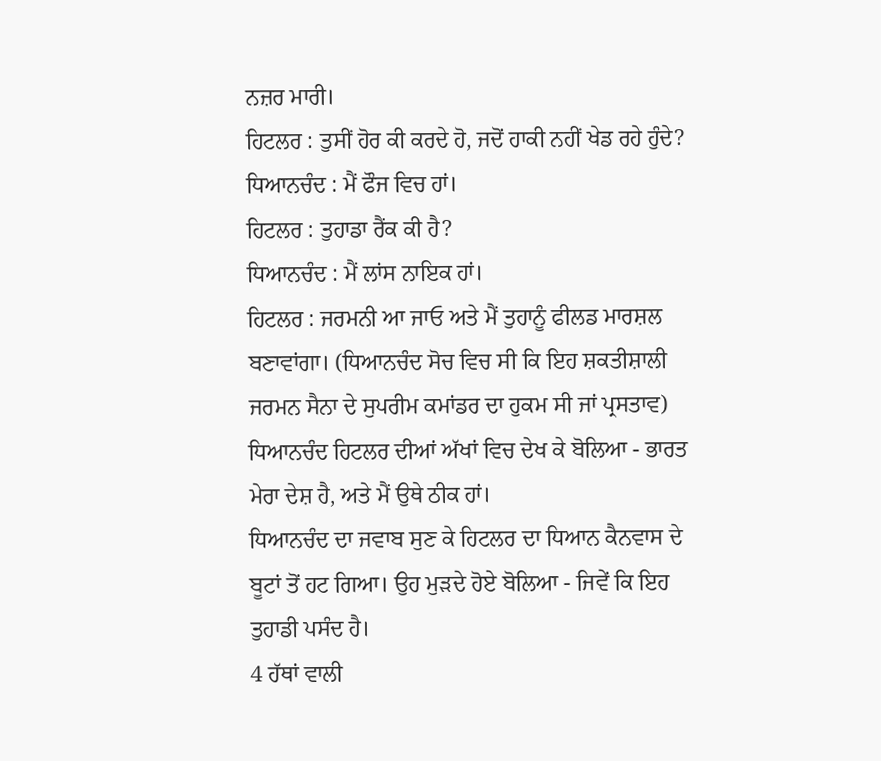ਨਜ਼ਰ ਮਾਰੀ।
ਹਿਟਲਰ : ਤੁਸੀਂ ਹੋਰ ਕੀ ਕਰਦੇ ਹੋ, ਜਦੋਂ ਹਾਕੀ ਨਹੀਂ ਖੇਡ ਰਹੇ ਹੁੰਦੇ?
ਧਿਆਨਚੰਦ : ਮੈਂ ਫੌਜ ਵਿਚ ਹਾਂ।
ਹਿਟਲਰ : ਤੁਹਾਡਾ ਰੈਂਕ ਕੀ ਹੈ?
ਧਿਆਨਚੰਦ : ਮੈਂ ਲਾਂਸ ਨਾਇਕ ਹਾਂ।
ਹਿਟਲਰ : ਜਰਮਨੀ ਆ ਜਾਓ ਅਤੇ ਮੈਂ ਤੁਹਾਨੂੰ ਫੀਲਡ ਮਾਰਸ਼ਲ ਬਣਾਵਾਂਗਾ। (ਧਿਆਨਚੰਦ ਸੋਚ ਵਿਚ ਸੀ ਕਿ ਇਹ ਸ਼ਕਤੀਸ਼ਾਲੀ ਜਰਮਨ ਸੈਨਾ ਦੇ ਸੁਪਰੀਮ ਕਮਾਂਡਰ ਦਾ ਹੁਕਮ ਸੀ ਜਾਂ ਪ੍ਰਸਤਾਵ) ਧਿਆਨਚੰਦ ਹਿਟਲਰ ਦੀਆਂ ਅੱਖਾਂ ਵਿਚ ਦੇਖ ਕੇ ਬੋਲਿਆ - ਭਾਰਤ ਮੇਰਾ ਦੇਸ਼ ਹੈ, ਅਤੇ ਮੈਂ ਉਥੇ ਠੀਕ ਹਾਂ।
ਧਿਆਨਚੰਦ ਦਾ ਜਵਾਬ ਸੁਣ ਕੇ ਹਿਟਲਰ ਦਾ ਧਿਆਨ ਕੈਨਵਾਸ ਦੇ ਬੂਟਾਂ ਤੋਂ ਹਟ ਗਿਆ। ਉਹ ਮੁੜਦੇ ਹੋਏ ਬੋਲਿਆ - ਜਿਵੇਂ ਕਿ ਇਹ ਤੁਹਾਡੀ ਪਸੰਦ ਹੈ।
4 ਹੱਥਾਂ ਵਾਲੀ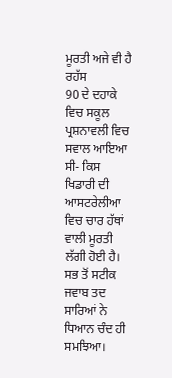ਮੂਰਤੀ ਅਜੇ ਵੀ ਹੈ ਰਹੱਸ
90 ਦੇ ਦਹਾਕੇ ਵਿਚ ਸਕੂਲ ਪ੍ਰਸ਼ਨਾਵਲੀ ਵਿਚ ਸਵਾਲ ਆਇਆ ਸੀ- ਕਿਸ ਖਿਡਾਰੀ ਦੀ ਆਸਟਰੇਲੀਆ ਵਿਚ ਚਾਰ ਹੱਥਾਂ ਵਾਲੀ ਮੂਰਤੀ ਲੱਗੀ ਹੋਈ ਹੈ। ਸਭ ਤੋਂ ਸਟੀਕ ਜਵਾਬ ਤਦ ਸਾਰਿਆਂ ਨੇ ਧਿਆਨ ਚੰਦ ਹੀ ਸਮਝਿਆ।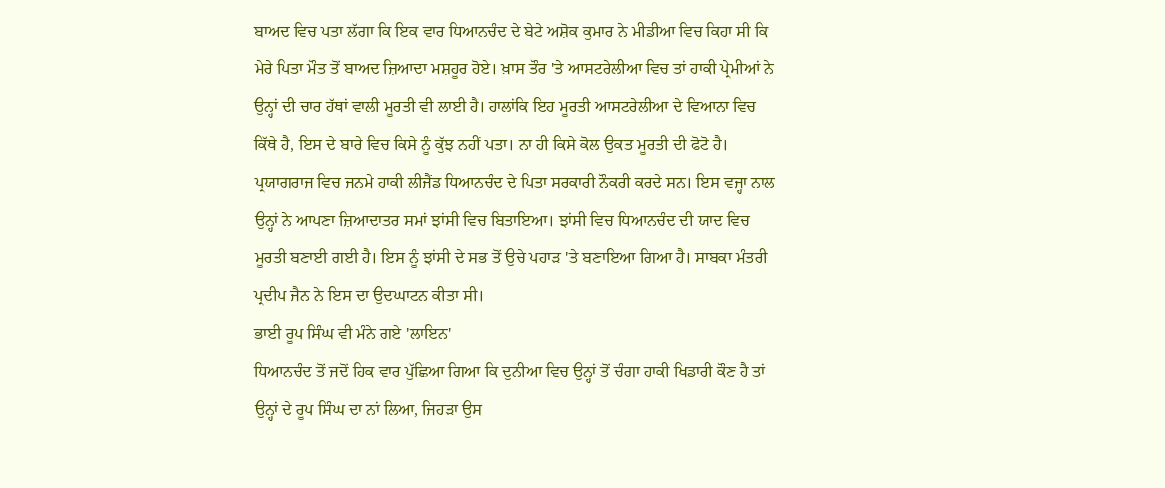ਬਾਅਦ ਵਿਚ ਪਤਾ ਲੱਗਾ ਕਿ ਇਕ ਵਾਰ ਧਿਆਨਚੰਦ ਦੇ ਬੇਟੇ ਅਸ਼ੋਕ ਕੁਮਾਰ ਨੇ ਮੀਡੀਆ ਵਿਚ ਕਿਹਾ ਸੀ ਕਿ ਮੇਰੇ ਪਿਤਾ ਮੌਤ ਤੋਂ ਬਾਅਦ ਜ਼ਿਆਦਾ ਮਸ਼ਹੂਰ ਹੋਏ। ਖ਼ਾਸ ਤੌਰ 'ਤੇ ਆਸਟਰੇਲੀਆ ਵਿਚ ਤਾਂ ਹਾਕੀ ਪ੍ਰੇਮੀਆਂ ਨੇ ਉਨ੍ਹਾਂ ਦੀ ਚਾਰ ਹੱਥਾਂ ਵਾਲੀ ਮੂਰਤੀ ਵੀ ਲਾਈ ਹੈ। ਹਾਲਾਂਕਿ ਇਹ ਮੂਰਤੀ ਆਸਟਰੇਲੀਆ ਦੇ ਵਿਆਨਾ ਵਿਚ ਕਿੱਥੇ ਹੈ, ਇਸ ਦੇ ਬਾਰੇ ਵਿਚ ਕਿਸੇ ਨੂੰ ਕੁੱਝ ਨਹੀਂ ਪਤਾ। ਨਾ ਹੀ ਕਿਸੇ ਕੋਲ ਉਕਤ ਮੂਰਤੀ ਦੀ ਫੋਟੋ ਹੈ। ਪ੍ਰਯਾਗਰਾਜ ਵਿਚ ਜਨਮੇ ਹਾਕੀ ਲੀਜੈਂਡ ਧਿਆਨਚੰਦ ਦੇ ਪਿਤਾ ਸਰਕਾਰੀ ਨੌਕਰੀ ਕਰਦੇ ਸਨ। ਇਸ ਵਜ੍ਹਾ ਨਾਲ ਉਨ੍ਹਾਂ ਨੇ ਆਪਣਾ ਜ਼ਿਆਦਾਤਰ ਸਮਾਂ ਝਾਂਸੀ ਵਿਚ ਬਿਤਾਇਆ। ਝਾਂਸੀ ਵਿਚ ਧਿਆਨਚੰਦ ਦੀ ਯਾਦ ਵਿਚ ਮੂਰਤੀ ਬਣਾਈ ਗਈ ਹੈ। ਇਸ ਨੂੰ ਝਾਂਸੀ ਦੇ ਸਭ ਤੋਂ ਉਚੇ ਪਹਾੜ 'ਤੇ ਬਣਾਇਆ ਗਿਆ ਹੈ। ਸਾਬਕਾ ਮੰਤਰੀ ਪ੍ਰਦੀਪ ਜੈਨ ਨੇ ਇਸ ਦਾ ਉਦਘਾਟਨ ਕੀਤਾ ਸੀ।
ਭਾਈ ਰੂਪ ਸਿੰਘ ਵੀ ਮੰਨੇ ਗਏ 'ਲਾਇਨ'
ਧਿਆਨਚੰਦ ਤੋਂ ਜਦੋਂ ਹਿਕ ਵਾਰ ਪੁੱਛਿਆ ਗਿਆ ਕਿ ਦੁਨੀਆ ਵਿਚ ਉਨ੍ਹਾਂ ਤੋਂ ਚੰਗਾ ਹਾਕੀ ਖਿਡਾਰੀ ਕੌਣ ਹੈ ਤਾਂ ਉਨ੍ਹਾਂ ਦੇ ਰੂਪ ਸਿੰਘ ਦਾ ਨਾਂ ਲਿਆ, ਜਿਹੜਾ ਉਸ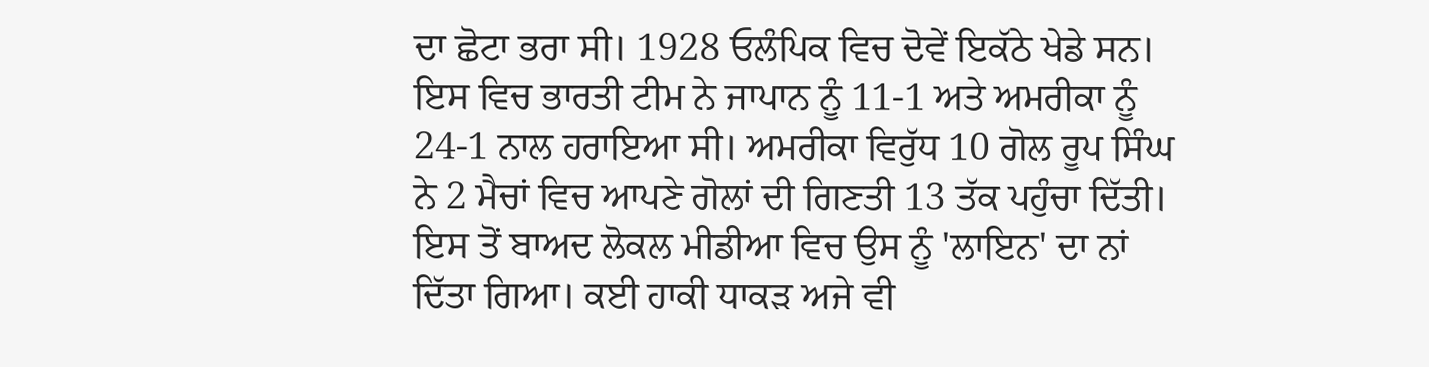ਦਾ ਛੋਟਾ ਭਰਾ ਸੀ। 1928 ਓਲੰਪਿਕ ਵਿਚ ਦੋਵੇਂ ਇਕੱਠੇ ਖੇਡੇ ਸਨ। ਇਸ ਵਿਚ ਭਾਰਤੀ ਟੀਮ ਨੇ ਜਾਪਾਨ ਨੂੰ 11-1 ਅਤੇ ਅਮਰੀਕਾ ਨੂੰ 24-1 ਨਾਲ ਹਰਾਇਆ ਸੀ। ਅਮਰੀਕਾ ਵਿਰੁੱਧ 10 ਗੋਲ ਰੂਪ ਸਿੰਘ ਨੇ 2 ਮੈਚਾਂ ਵਿਚ ਆਪਣੇ ਗੋਲਾਂ ਦੀ ਗਿਣਤੀ 13 ਤੱਕ ਪਹੁੰਚਾ ਦਿੱਤੀ। ਇਸ ਤੋਂ ਬਾਅਦ ਲੋਕਲ ਮੀਡੀਆ ਵਿਚ ਉਸ ਨੂੰ 'ਲਾਇਨ' ਦਾ ਨਾਂ ਦਿੱਤਾ ਗਿਆ। ਕਈ ਹਾਕੀ ਧਾਕੜ ਅਜੇ ਵੀ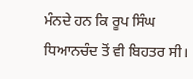ਮੰਨਦੇ ਹਨ ਕਿ ਰੂਪ ਸਿੰਘ ਧਿਆਨਚੰਦ ਤੋਂ ਵੀ ਬਿਹਤਰ ਸੀ।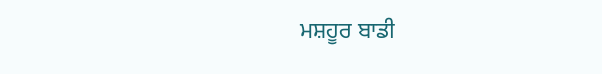ਮਸ਼ਹੂਰ ਬਾਡੀ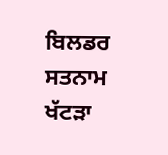ਬਿਲਡਰ ਸਤਨਾਮ ਖੱਟੜਾ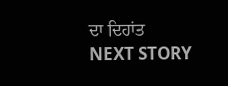ਦਾ ਦਿਹਾਂਤ
NEXT STORY